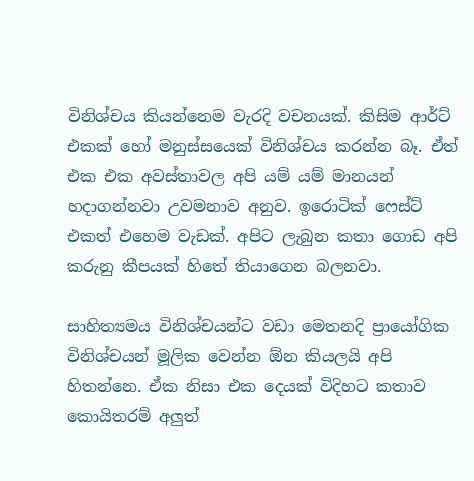විනිශ්චය කියන්නෙම වැරදි වචනයක්. කිසිම ආර්ට් එකක් හෝ මනුස්සයෙක් විනිශ්චය කරන්න බෑ. ඒත් එක එක අවස්තාවල අපි යම් යම් මානයන් හදාගන්නවා උවමනාව අනුව. ඉරොටික් ෆෙස්ට් එකත් එහෙම වැඩක්. අපිට ලැබුන කතා ගොඩ අපි කරුනු කීපයක් හිතේ තියාගෙන බලනවා.

සාහිත්‍යමය විනිශ්චයන්ට වඩා මෙතනදි ප්‍රායෝගික විනිශ්චයන් මූලික වෙන්න ඕන කියලයි අපි හිතන්නෙ. ඒක නිසා එක දෙයක් විදිහට කතාව කොයිතරම් අලුත්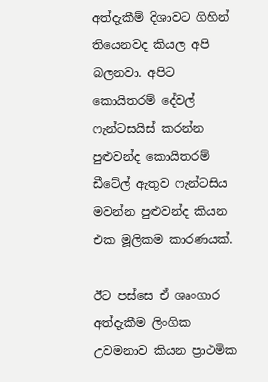අත්දැකීම් දිශාවට ගිහින් තියෙනවද කියල අපි බලනවා. අපිට කොයිතරම් දේවල් ෆැන්ටසයිස් කරන්න පුළුවන්ද කොයිතරම් ඩීටේල් ඇතුව ෆැන්ටසිය මවන්න පුළුවන්ද කියන එක මූලිකම කාරණයක්.

ඊට පස්සෙ ඒ ශෘංගාර අත්දැකීම ලිංගික උවමනාව කියන ප්‍රාථමික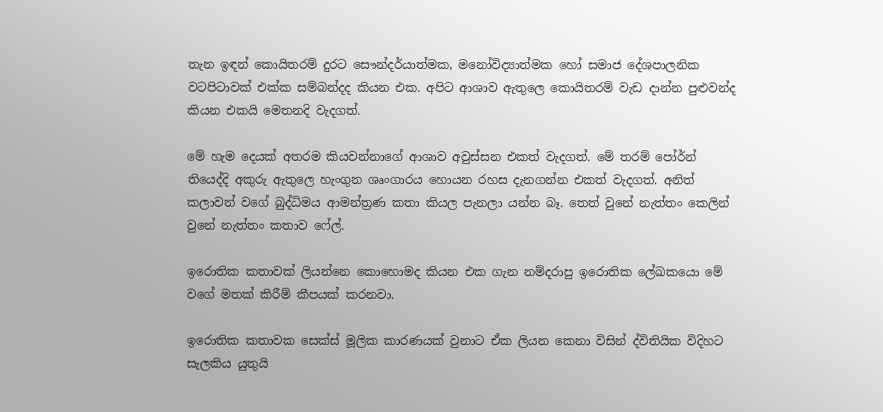තැන ඉඳන් කොයිතරම් දුරට සෞන්දර්යාත්මක, මනෝවිද්‍යාත්මක හෝ සමාජ දේශපාලනික වටපිටාවක් එක්ක සම්බන්දද කියන එක. අපිට ආශාව ඇතුලෙ කොයිතරම් වැඩ දාන්න පුළුවන්ද කියන එකයි මෙතනදි වැදගත්.

මේ හැම දෙයක් අතරම කියවන්නාගේ ආශාව අවුස්සන එකත් වැදගත්. මේ තරම් පෝර්න් තියෙද්දි අකුරු ඇතුලෙ හැංගුන ශෘංගාරය හොයන රහස දැනගන්න එකත් වැදගත්. අනිත් කලාවන් වගේ බුද්ධිමය ආමන්ත්‍රණ කතා කියල පැනලා යන්න බෑ. තෙත් වුනේ නැත්තං කෙලින් වුනේ නැත්තං කතාව ෆේල්.

ඉරොතික කතාවක් ලියන්නෙ කොහොමද කියන එක ගැන නම්දරාපු ඉරොතික ලේඛකයො මේ වගේ මතක් කිරීම් කීපයක් කරනවා.

ඉරොතික කතාවක සෙක්ස් මූලික කාරණයක් වුනාට ඒක ලියන කෙනා විසින් ද්විතියික විදිහට සැලකිය යුතුයි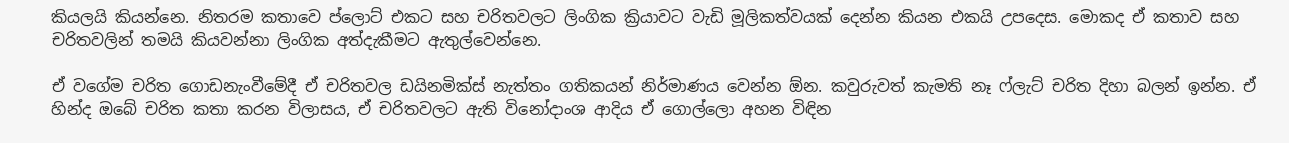කියලයි කියන්නෙ. නිතරම කතාවෙ ප්ලොට් එකට සහ චරිතවලට ලිංගික ක්‍රියාවට වැඩි මූලිකත්වයක් දෙන්න කියන එකයි උපදෙස. මොකද ඒ කතාව සහ චරිතවලින් තමයි කියවන්නා ලිංගික අත්දැකීමට ඇතුල්වෙන්නෙ.

ඒ වගේම චරිත ගොඩනැංවීමේදී ඒ චරිතවල ඩයිනමික්ස් නැත්තං ගතිකයන් නිර්මාණය වෙන්න ඕන. කවුරුවත් කැමති නෑ ෆ්ලැට් චරිත දිහා බලන් ඉන්න. ඒ හින්ද ඔබේ චරිත කතා කරන විලාසය, ඒ චරිතවලට ඇති විනෝදාංශ ආදිය ඒ ගොල්ලො අහන විඳින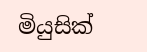මියුසික්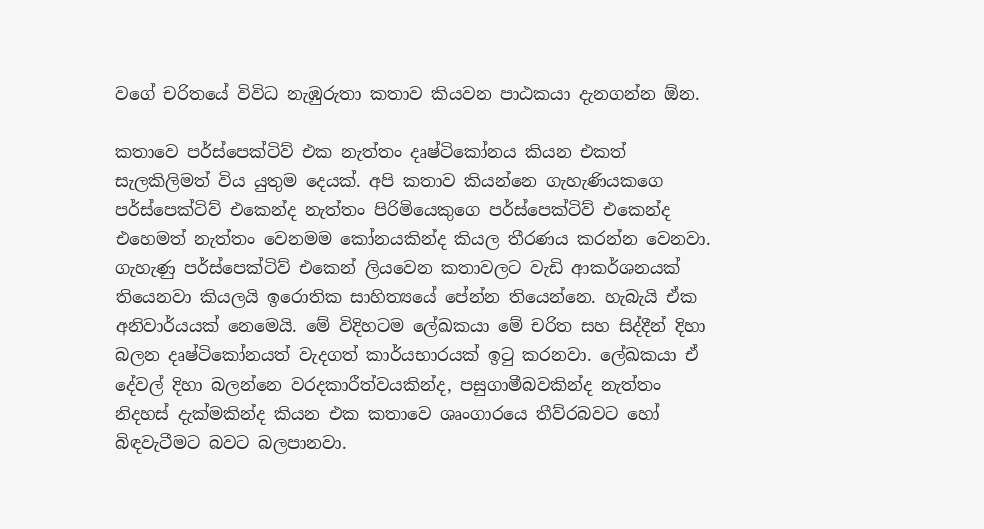වගේ චරිතයේ විවිධ නැඹුරුතා කතාව කියවන පාඨකයා දැනගන්න ඕන.

කතාවෙ පර්ස්පෙක්ටිව් එක නැත්තං දෘෂ්ටිකෝනය කියන එකත් සැලකිලිමත් විය යුතුම දෙයක්. අපි කතාව කියන්නෙ ගැහැණියකගෙ පර්ස්පෙක්ටිව් එකෙන්ද නැත්තං පිරිමියෙකුගෙ පර්ස්පෙක්ටිව් එකෙන්ද එහෙමත් නැත්තං වෙනමම කෝනයකින්ද කියල තීරණය කරන්න වෙනවා. ගැහැණු පර්ස්පෙක්ටිව් එකෙන් ලියවෙන කතාවලට වැඩි ආකර්ශනයක් තියෙනවා කියලයි ඉරොතික සාහිත්‍යයේ පේන්න තියෙන්නෙ. හැබැයි ඒක අනිවාර්යයක් නෙමෙයි. මේ විදිහටම ලේඛකයා මේ චරිත සහ සිද්දීන් දිහා බලන දෘෂ්ටිකෝනයත් වැදගත් කාර්යභාරයක් ඉටු කරනවා. ලේඛකයා ඒ දේවල් දිහා බලන්නෙ වරදකාරීත්වයකින්ද, පසුගාමීබවකින්ද නැත්තං නිදහස් දැක්මකින්ද කියන එක කතාවෙ ශෘංගාරයෙ තීව්රබවට හෝ බිඳවැටීමට බවට බලපානවා.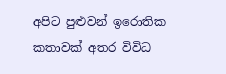අපිට පුළුවන් ඉරොතික කතාවක් අතර විවිධ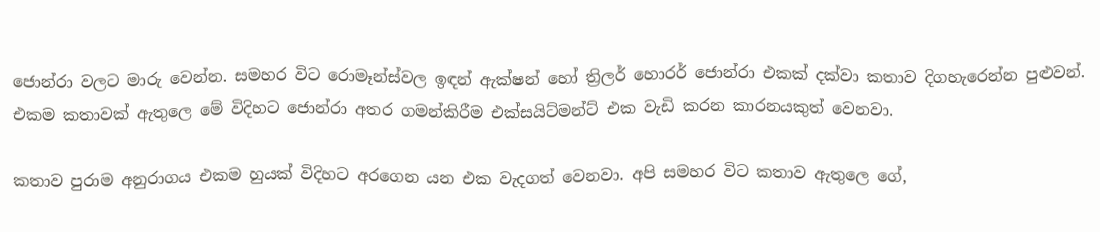ජොන්රා වලට මාරු වෙන්න. සමහර විට රොමෑන්ස්වල ඉඳන් ඇක්ෂන් හෝ ත්‍රිලර් හොරර් ජොන්රා එකක් දක්වා කතාව දිගහැරෙන්න පුළුවන්. එකම කතාවක් ඇතුලෙ මේ විදිහට ජොන්රා අතර ගමන්කිරීම එක්සයිට්මන්ට් එක වැඩි කරන කාරනයකුත් වෙනවා.

කතාව පුරාම අනුරාගය එකම හුයක් විදිහට අරගෙන යන එක වැදගත් වෙනවා. අපි සමහර විට කතාව ඇතුලෙ ගේ,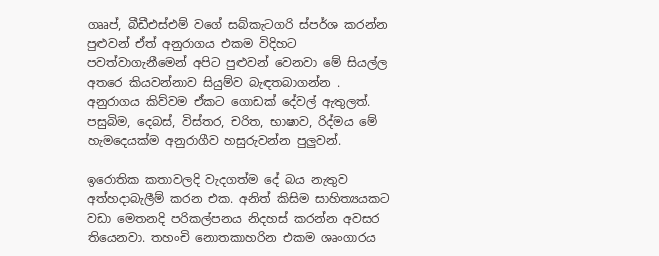ගෲප්, බීඩීඑස්එම් වගේ සබ්කැටගරි ස්පර්ශ කරන්න පුළුවන් ඒත් අනුරාගය එකම විදිහට පවත්වාගැනීමෙන් අපිට පුළුවන් වෙනවා මේ සියල්ල අතරෙ කියවන්නාව සියුම්ව බැඳතබාගන්න . අනුරාගය කිව්වම ඒකට ගොඩක් දේවල් ඇතුලත්. පසුබිම, දෙබස්, විස්තර, චරිත, භාෂාව, රිද්මය මේ හැමදෙයක්ම අනුරාගීව හසුරුවන්න පුලුවන්.

ඉරොතික කතාවලදි වැදගත්ම දේ බය නැතුව අත්හදාබැලීම් කරන එක. අනිත් කිසිම සාහිත්‍යයකට වඩා මෙතනදි පරිකල්පනය නිදහස් කරන්න අවසර තියෙනවා. තහංචි නොතකාහරින එකම ශෘංගාරය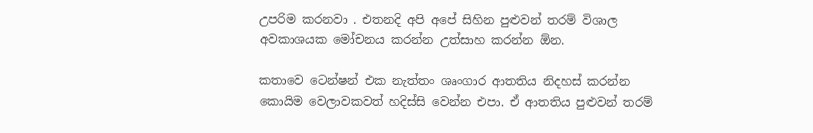උපරිම කරනවා . එතනදි අපි අපේ සිහින පුළුවන් තරම් විශාල අවකාශයක මෝචනය කරන්න උත්සාහ කරන්න ඕන.

කතාවෙ ටෙන්ෂන් එක නැත්තං ශෘංගාර ආතතිය නිදහස් කරන්න කොයිම වෙලාවකවත් හදිස්සි වෙන්න එපා. ඒ ආතතිය පුළුවන් තරම්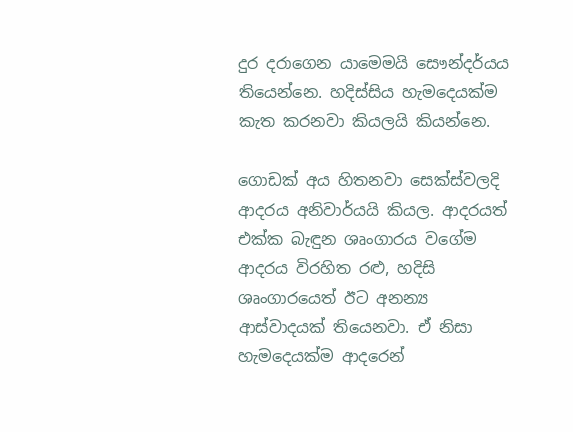දුර දරාගෙන යාමෙමයි සෞන්දර්යය තියෙන්නෙ. හදිස්සිය හැමදෙයක්ම කැත කරනවා කියලයි කියන්නෙ.

ගොඩක් අය හිතනවා සෙක්ස්වලදි ආදරය අනිවාර්යයි කියල. ආදරයත් එක්ක බැඳුන ශෘංගාරය වගේම ආදරය විරහිත රළු, හදිසි ශෘංගාරයෙත් ඊට අනන්‍ය ආස්වාදයක් තියෙනවා. ඒ නිසා හැමදෙයක්ම ආදරෙන්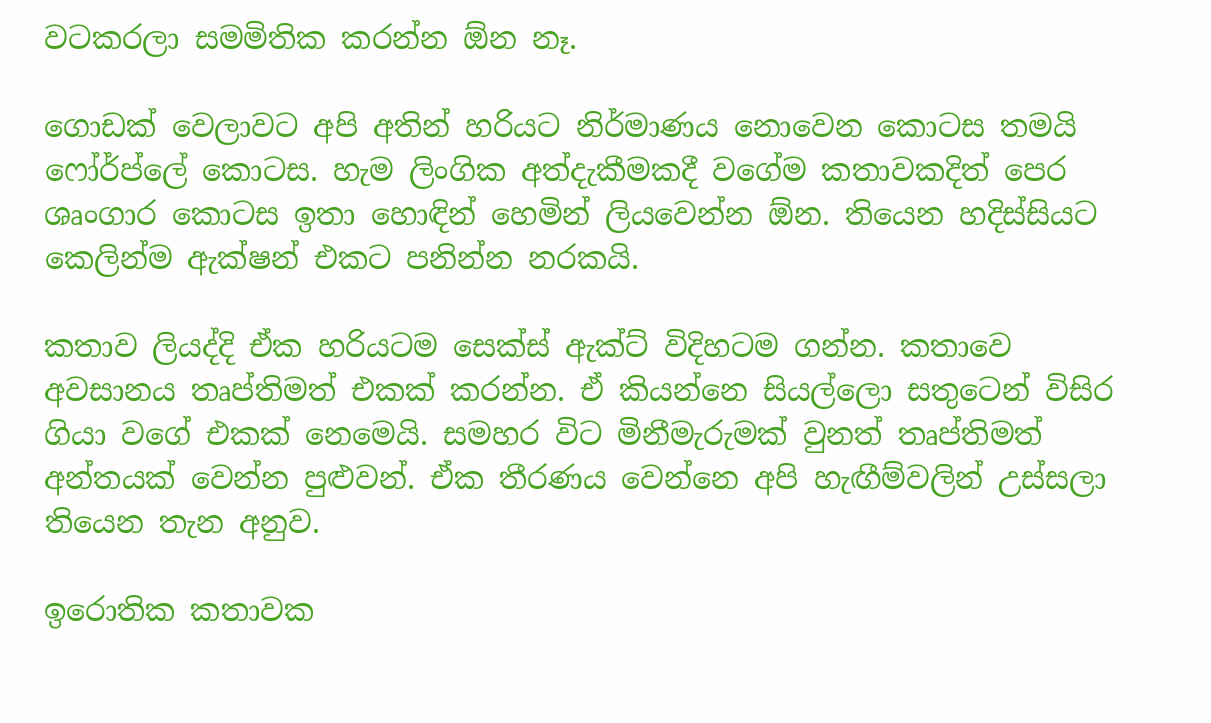වටකරලා සමමිතික කරන්න ඕන නෑ.

ගොඩක් වෙලාවට අපි අතින් හරියට නිර්මාණය නොවෙන කොටස තමයි ෆෝර්ප්ලේ කොටස. හැම ලිංගික අත්දැකීමකදී වගේම කතාවකදිත් පෙර ශෘංගාර කොටස ඉතා හොඳින් හෙමින් ලියවෙන්න ඕන. තියෙන හදිස්සියට කෙලින්ම ඇක්ෂන් එකට පනින්න නරකයි.

කතාව ලියද්දි ඒක හරියටම සෙක්ස් ඇක්ට් විදිහටම ගන්න. කතාවෙ අවසානය තෘප්තිමත් එකක් කරන්න. ඒ කියන්නෙ සියල්ලො සතුටෙන් විසිර ගියා වගේ එකක් නෙමෙයි. සමහර විට මිනීමැරුමක් වුනත් තෘප්තිමත් අන්තයක් වෙන්න පුළුවන්. ඒක තීරණය වෙන්නෙ අපි හැඟීම්වලින් උස්සලා තියෙන තැන අනුව.

ඉරොතික කතාවක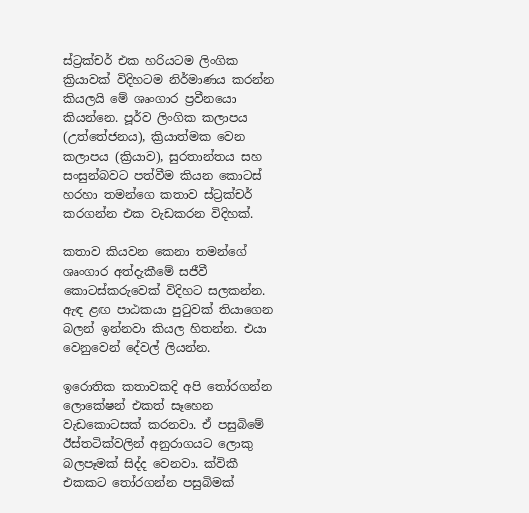ස්ට්‍රක්චර් එක හරියටම ලිංගික ක්‍රියාවක් විදිහටම නිර්මාණය කරන්න කියලයි මේ ශෘංගාර ප්‍රවීනයො කියන්නෙ. පූර්ව ලිංගික කලාපය (උත්තේජනය), ක්‍රියාත්මක වෙන කලාපය (ක්‍රියාව), සුරතාන්තය සහ සංසුන්බවට පත්වීම කියන කොටස් හරහා තමන්ගෙ කතාව ස්ට්‍රක්චර් කරගන්න එක වැඩකරන විදිහක්.

කතාව කියවන කෙනා තමන්ගේ ශෘංගාර අත්දැකීමේ සජීවී කොටස්කරුවෙක් විදිහට සලකන්න. ඇඳ ළඟ පාඨකයා පුටුවක් තියාගෙන බලන් ඉන්නවා කියල හිතන්න. එයා වෙනුවෙන් දේවල් ලියන්න.

ඉරොතික කතාවකදි අපි තෝරගන්න ලොකේෂන් එකත් සෑහෙන වැඩකොටසක් කරනවා. ඒ පසුබිමේ ඊස්තටික්වලින් අනුරාගයට ලොකු බලපෑමක් සිද්ද වෙනවා. ක්විකී එකකට තෝරගන්න පසුබිමක්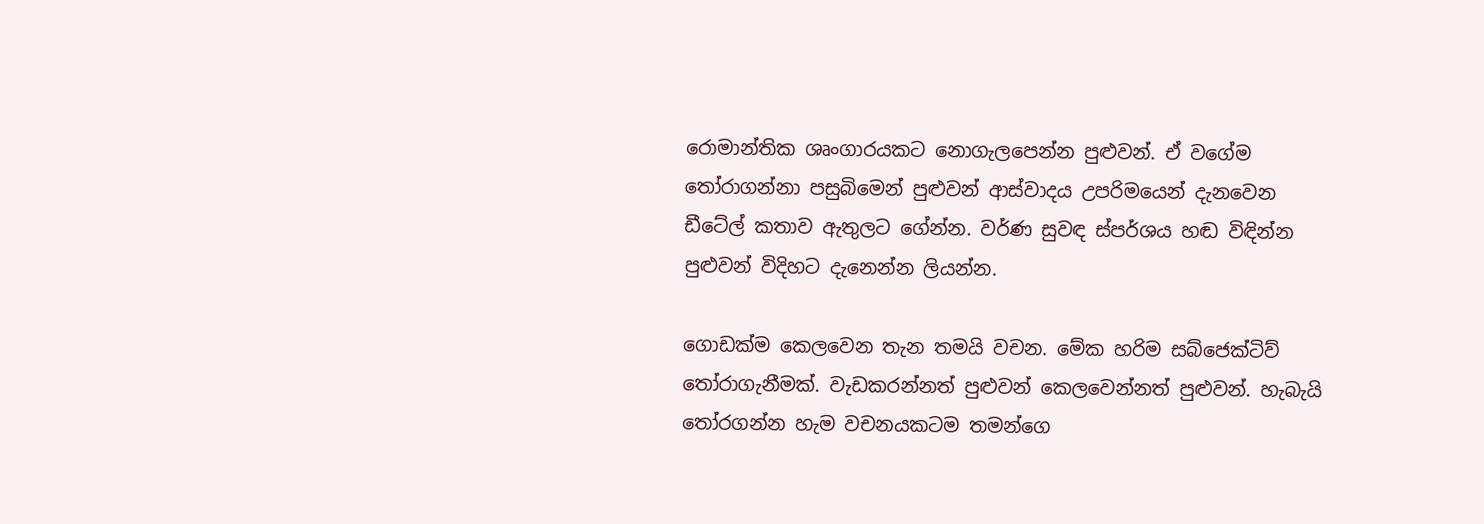රොමාන්තික ශෘංගාරයකට නොගැලපෙන්න පුළුවන්. ඒ වගේම තෝරාගන්නා පසුබිමෙන් පුළුවන් ආස්වාදය උපරිමයෙන් දැනවෙන ඩීටේල් කතාව ඇතුලට ගේන්න. වර්ණ සුවඳ ස්පර්ශය හඬ විඳින්න පුළුවන් විදිහට දැනෙන්න ලියන්න.

ගොඩක්ම කෙලවෙන තැන තමයි වචන. මේක හරිම සබ්ජෙක්ටිව් තෝරාගැනීමක්. වැඩකරන්නත් පුළුවන් කෙලවෙන්නත් පුළුවන්. හැබැයි තෝරගන්න හැම වචනයකටම තමන්ගෙ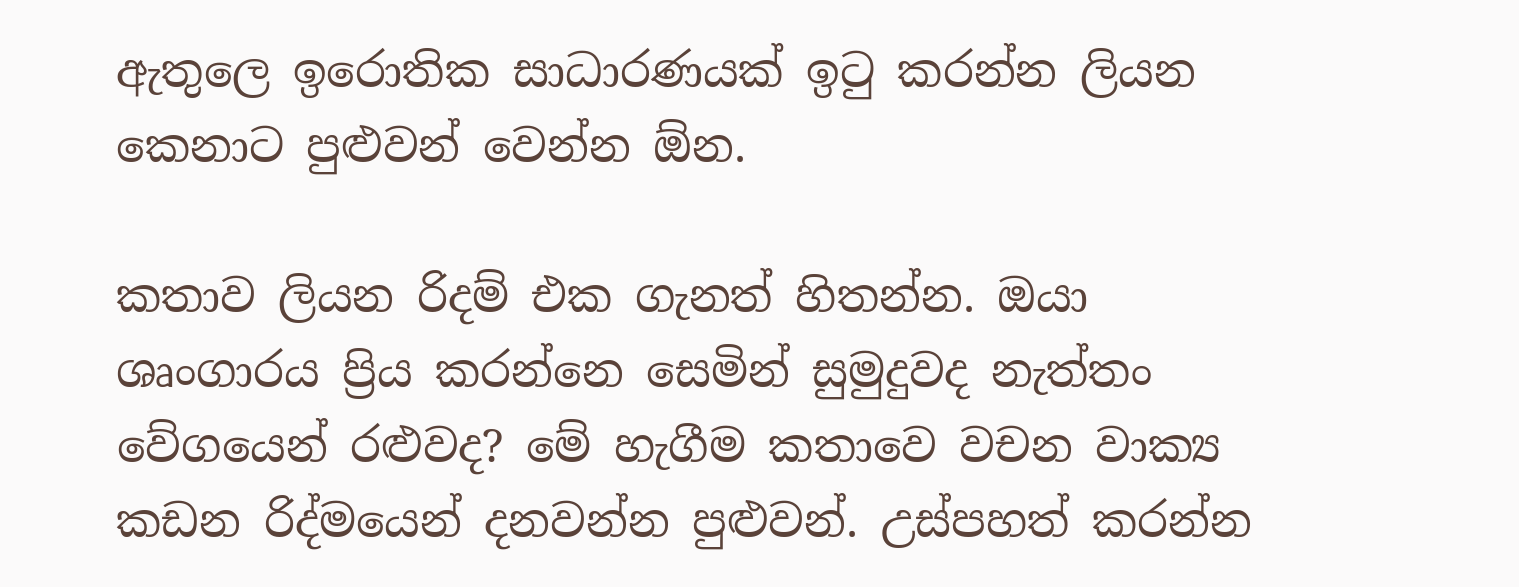ඇතුලෙ ඉරොතික සාධාරණයක් ඉටු කරන්න ලියන කෙනාට පුළුවන් වෙන්න ඕන.

කතාව ලියන රිදම් එක ගැනත් හිතන්න. ඔයා ශෘංගාරය ප්‍රිය කරන්නෙ සෙමින් සුමුදුවද නැත්තං වේගයෙන් රළුවද? මේ හැගීම කතාවෙ වචන වාක්‍ය කඩන රිද්මයෙන් දනවන්න පුළුවන්. උස්පහත් කරන්න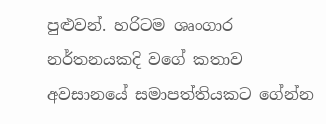පුළුවන්. හරිටම ශෘංගාර නර්තනයකදි වගේ කතාව අවසානයේ සමාපත්තියකට ගේන්න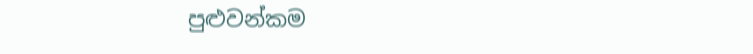පුළුවන්කම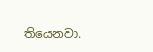තියෙනවා.